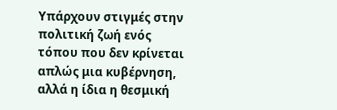Υπάρχουν στιγμές στην πολιτική ζωή ενός τόπου που δεν κρίνεται απλώς μια κυβέρνηση, αλλά η ίδια η θεσμική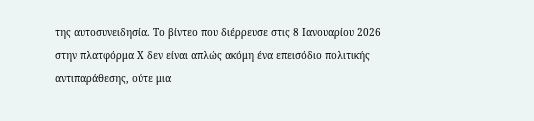της αυτοσυνειδησία. Το βίντεο που διέρρευσε στις 8 Ιανουαρίου 2026 στην πλατφόρμα Χ δεν είναι απλώς ακόμη ένα επεισόδιο πολιτικής αντιπαράθεσης, ούτε μια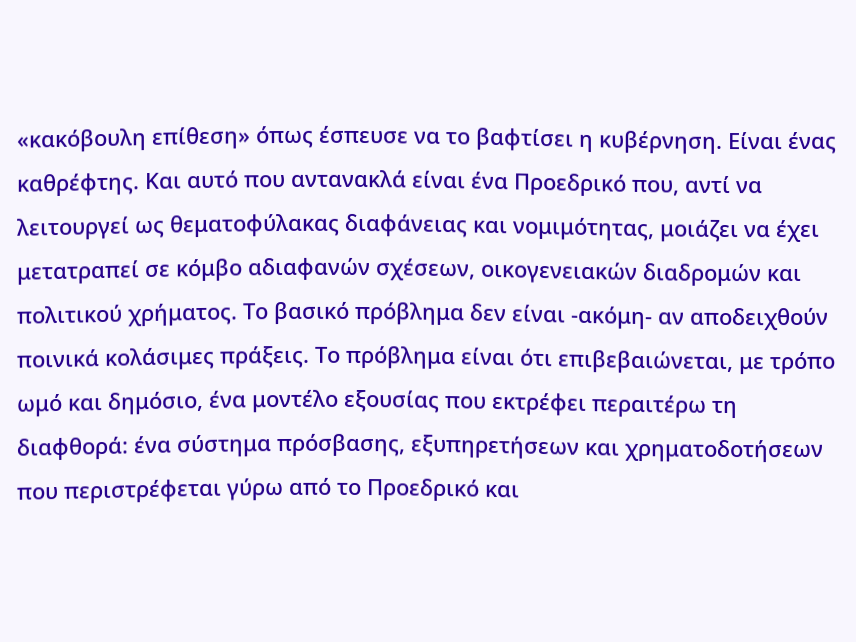«κακόβουλη επίθεση» όπως έσπευσε να το βαφτίσει η κυβέρνηση. Είναι ένας καθρέφτης. Και αυτό που αντανακλά είναι ένα Προεδρικό που, αντί να λειτουργεί ως θεματοφύλακας διαφάνειας και νομιμότητας, μοιάζει να έχει μετατραπεί σε κόμβο αδιαφανών σχέσεων, οικογενειακών διαδρομών και πολιτικού χρήματος. Το βασικό πρόβλημα δεν είναι -ακόμη- αν αποδειχθούν ποινικά κολάσιμες πράξεις. Το πρόβλημα είναι ότι επιβεβαιώνεται, με τρόπο ωμό και δημόσιο, ένα μοντέλο εξουσίας που εκτρέφει περαιτέρω τη διαφθορά: ένα σύστημα πρόσβασης, εξυπηρετήσεων και χρηματοδοτήσεων που περιστρέφεται γύρω από το Προεδρικό και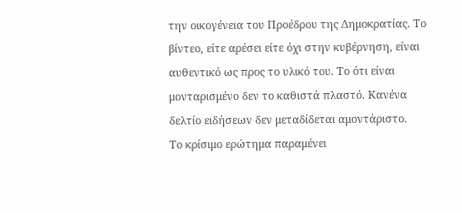την οικογένεια του Προέδρου της Δημοκρατίας. Το βίντεο, είτε αρέσει είτε όχι στην κυβέρνηση, είναι αυθεντικό ως προς το υλικό του. Το ότι είναι μονταρισμένο δεν το καθιστά πλαστό. Κανένα δελτίο ειδήσεων δεν μεταδίδεται αμοντάριστο.
Το κρίσιμο ερώτημα παραμένει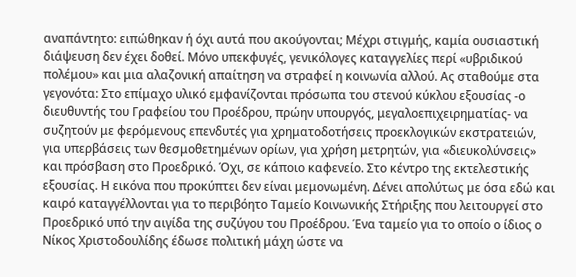αναπάντητο: ειπώθηκαν ή όχι αυτά που ακούγονται; Μέχρι στιγμής, καμία ουσιαστική διάψευση δεν έχει δοθεί. Μόνο υπεκφυγές, γενικόλογες καταγγελίες περί «υβριδικού πολέμου» και μια αλαζονική απαίτηση να στραφεί η κοινωνία αλλού. Ας σταθούμε στα γεγονότα: Στο επίμαχο υλικό εμφανίζονται πρόσωπα του στενού κύκλου εξουσίας -ο διευθυντής του Γραφείου του Προέδρου, πρώην υπουργός, μεγαλοεπιχειρηματίας- να συζητούν με φερόμενους επενδυτές για χρηματοδοτήσεις προεκλογικών εκστρατειών, για υπερβάσεις των θεσμοθετημένων ορίων, για χρήση μετρητών, για «διευκολύνσεις» και πρόσβαση στο Προεδρικό. Όχι, σε κάποιο καφενείο. Στο κέντρο της εκτελεστικής εξουσίας. Η εικόνα που προκύπτει δεν είναι μεμονωμένη. Δένει απολύτως με όσα εδώ και καιρό καταγγέλλονται για το περιβόητο Ταμείο Κοινωνικής Στήριξης που λειτουργεί στο Προεδρικό υπό την αιγίδα της συζύγου του Προέδρου. Ένα ταμείο για το οποίο ο ίδιος ο Νίκος Χριστοδουλίδης έδωσε πολιτική μάχη ώστε να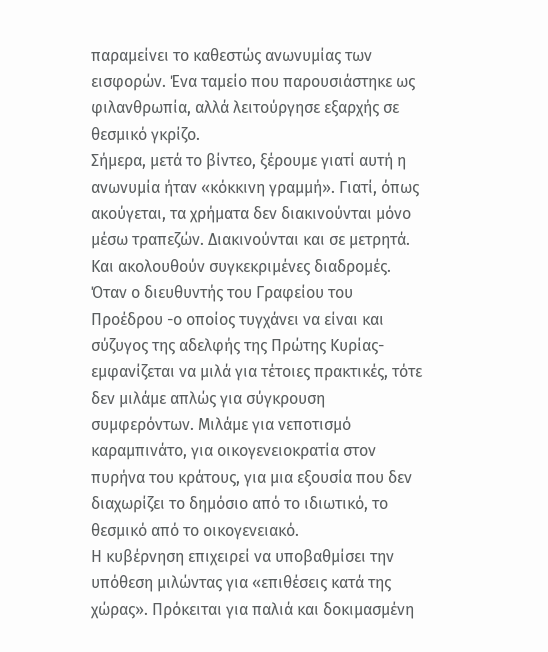παραμείνει το καθεστώς ανωνυμίας των εισφορών. Ένα ταμείο που παρουσιάστηκε ως φιλανθρωπία, αλλά λειτούργησε εξαρχής σε θεσμικό γκρίζο.
Σήμερα, μετά το βίντεο, ξέρουμε γιατί αυτή η ανωνυμία ήταν «κόκκινη γραμμή». Γιατί, όπως ακούγεται, τα χρήματα δεν διακινούνται μόνο μέσω τραπεζών. Διακινούνται και σε μετρητά. Και ακολουθούν συγκεκριμένες διαδρομές. Όταν ο διευθυντής του Γραφείου του Προέδρου -ο οποίος τυγχάνει να είναι και σύζυγος της αδελφής της Πρώτης Κυρίας- εμφανίζεται να μιλά για τέτοιες πρακτικές, τότε δεν μιλάμε απλώς για σύγκρουση συμφερόντων. Μιλάμε για νεποτισμό καραμπινάτο, για οικογενειοκρατία στον πυρήνα του κράτους, για μια εξουσία που δεν διαχωρίζει το δημόσιο από το ιδιωτικό, το θεσμικό από το οικογενειακό.
Η κυβέρνηση επιχειρεί να υποβαθμίσει την υπόθεση μιλώντας για «επιθέσεις κατά της χώρας». Πρόκειται για παλιά και δοκιμασμένη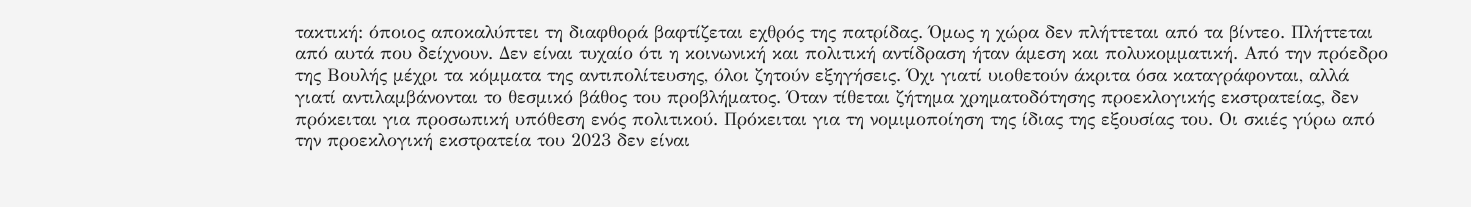τακτική: όποιος αποκαλύπτει τη διαφθορά βαφτίζεται εχθρός της πατρίδας. Όμως η χώρα δεν πλήττεται από τα βίντεο. Πλήττεται από αυτά που δείχνουν. Δεν είναι τυχαίο ότι η κοινωνική και πολιτική αντίδραση ήταν άμεση και πολυκομματική. Από την πρόεδρο της Βουλής μέχρι τα κόμματα της αντιπολίτευσης, όλοι ζητούν εξηγήσεις. Όχι γιατί υιοθετούν άκριτα όσα καταγράφονται, αλλά γιατί αντιλαμβάνονται το θεσμικό βάθος του προβλήματος. Όταν τίθεται ζήτημα χρηματοδότησης προεκλογικής εκστρατείας, δεν πρόκειται για προσωπική υπόθεση ενός πολιτικού. Πρόκειται για τη νομιμοποίηση της ίδιας της εξουσίας του. Οι σκιές γύρω από την προεκλογική εκστρατεία του 2023 δεν είναι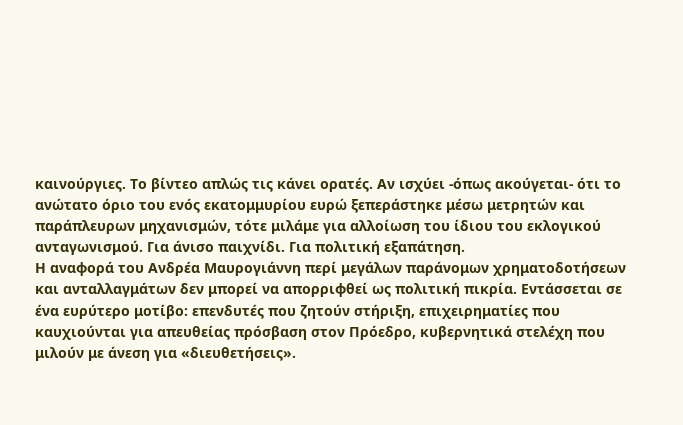καινούργιες. Το βίντεο απλώς τις κάνει ορατές. Αν ισχύει -όπως ακούγεται- ότι το ανώτατο όριο του ενός εκατομμυρίου ευρώ ξεπεράστηκε μέσω μετρητών και παράπλευρων μηχανισμών, τότε μιλάμε για αλλοίωση του ίδιου του εκλογικού ανταγωνισμού. Για άνισο παιχνίδι. Για πολιτική εξαπάτηση.
Η αναφορά του Ανδρέα Μαυρογιάννη περί μεγάλων παράνομων χρηματοδοτήσεων και ανταλλαγμάτων δεν μπορεί να απορριφθεί ως πολιτική πικρία. Εντάσσεται σε ένα ευρύτερο μοτίβο: επενδυτές που ζητούν στήριξη, επιχειρηματίες που καυχιούνται για απευθείας πρόσβαση στον Πρόεδρο, κυβερνητικά στελέχη που μιλούν με άνεση για «διευθετήσεις».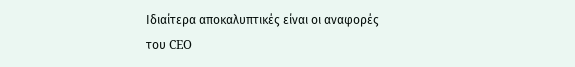Ιδιαίτερα αποκαλυπτικές είναι οι αναφορές του CEO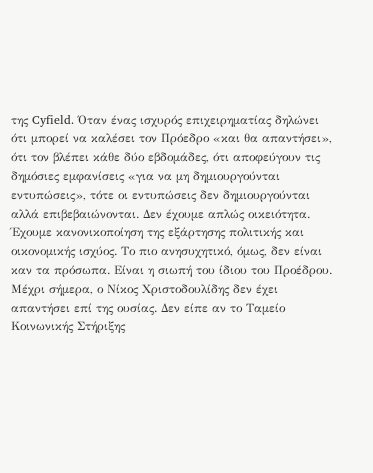της Cyfield. Όταν ένας ισχυρός επιχειρηματίας δηλώνει ότι μπορεί να καλέσει τον Πρόεδρο «και θα απαντήσει», ότι τον βλέπει κάθε δύο εβδομάδες, ότι αποφεύγουν τις δημόσιες εμφανίσεις «για να μη δημιουργούνται εντυπώσεις», τότε οι εντυπώσεις δεν δημιουργούνται αλλά επιβεβαιώνονται. Δεν έχουμε απλώς οικειότητα. Έχουμε κανονικοποίηση της εξάρτησης πολιτικής και οικονομικής ισχύος. Το πιο ανησυχητικό, όμως, δεν είναι καν τα πρόσωπα. Είναι η σιωπή του ίδιου του Προέδρου. Μέχρι σήμερα, ο Νίκος Χριστοδουλίδης δεν έχει απαντήσει επί της ουσίας. Δεν είπε αν το Ταμείο Κοινωνικής Στήριξης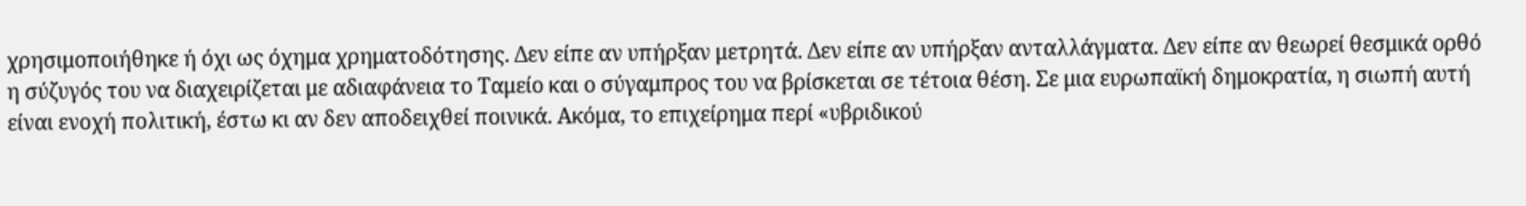χρησιμοποιήθηκε ή όχι ως όχημα χρηματοδότησης. Δεν είπε αν υπήρξαν μετρητά. Δεν είπε αν υπήρξαν ανταλλάγματα. Δεν είπε αν θεωρεί θεσμικά ορθό η σύζυγός του να διαχειρίζεται με αδιαφάνεια το Ταμείο και ο σύγαμπρος του να βρίσκεται σε τέτοια θέση. Σε μια ευρωπαϊκή δημοκρατία, η σιωπή αυτή είναι ενοχή πολιτική, έστω κι αν δεν αποδειχθεί ποινικά. Ακόμα, το επιχείρημα περί «υβριδικού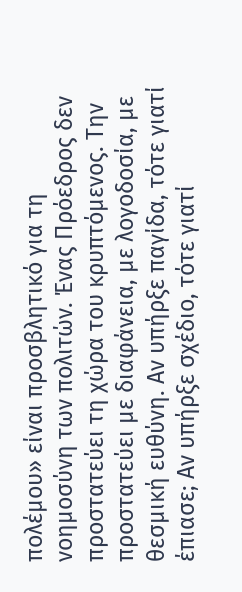πολέμου» είναι προσβλητικό για τη νοημοσύνη των πολιτών. Ένας Πρόεδρος δεν προστατεύει τη χώρα του κρυπτόμενος. Την προστατεύει με διαφάνεια, με λογοδοσία, με θεσμική ευθύνη. Αν υπήρξε παγίδα, τότε γιατί έπιασε; Αν υπήρξε σχέδιο, τότε γιατί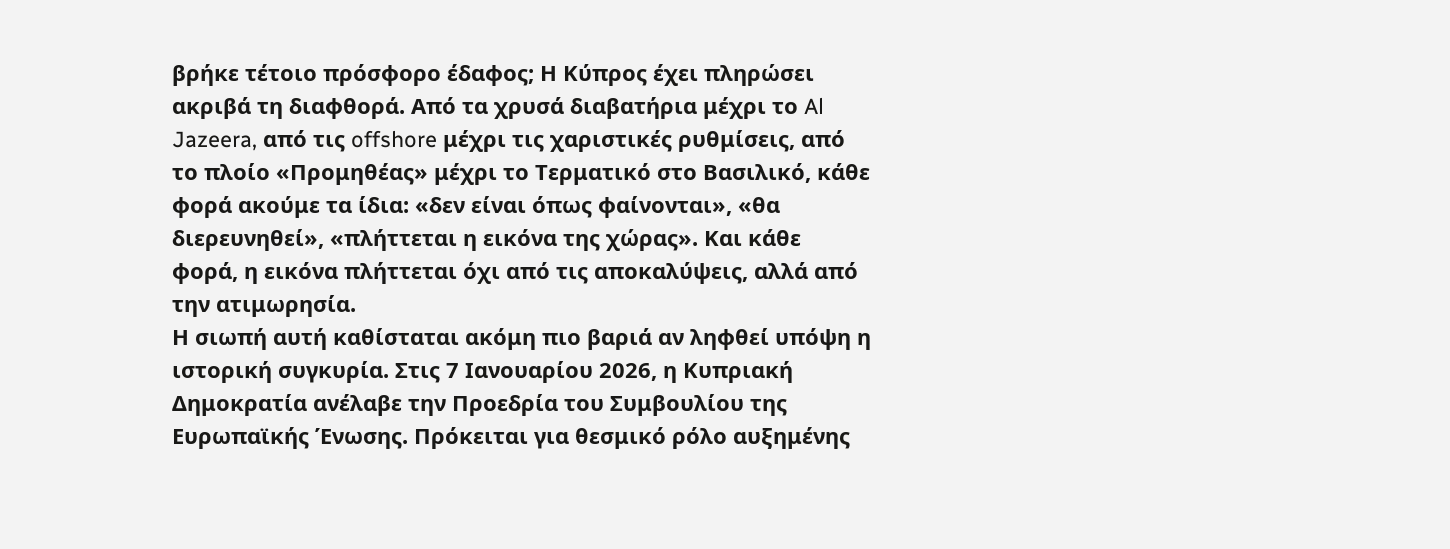βρήκε τέτοιο πρόσφορο έδαφος; Η Κύπρος έχει πληρώσει ακριβά τη διαφθορά. Από τα χρυσά διαβατήρια μέχρι το Al Jazeera, από τις offshore μέχρι τις χαριστικές ρυθμίσεις, από το πλοίο «Προμηθέας» μέχρι το Τερματικό στο Βασιλικό, κάθε φορά ακούμε τα ίδια: «δεν είναι όπως φαίνονται», «θα διερευνηθεί», «πλήττεται η εικόνα της χώρας». Και κάθε φορά, η εικόνα πλήττεται όχι από τις αποκαλύψεις, αλλά από την ατιμωρησία.
Η σιωπή αυτή καθίσταται ακόμη πιο βαριά αν ληφθεί υπόψη η ιστορική συγκυρία. Στις 7 Ιανουαρίου 2026, η Κυπριακή Δημοκρατία ανέλαβε την Προεδρία του Συμβουλίου της Ευρωπαϊκής Ένωσης. Πρόκειται για θεσμικό ρόλο αυξημένης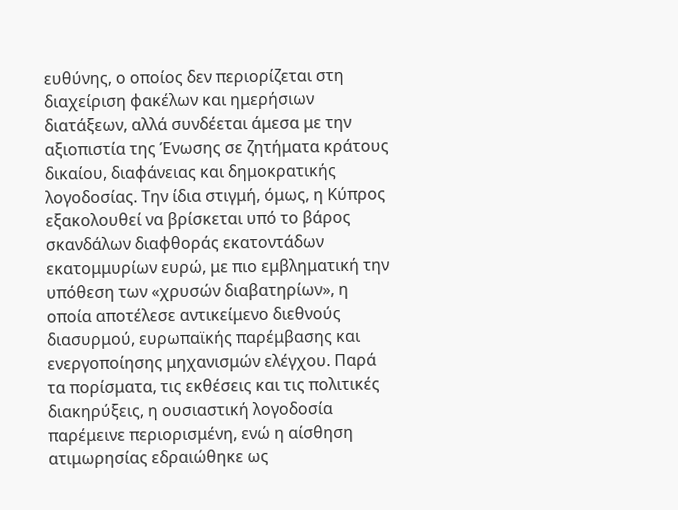ευθύνης, ο οποίος δεν περιορίζεται στη διαχείριση φακέλων και ημερήσιων διατάξεων, αλλά συνδέεται άμεσα με την αξιοπιστία της Ένωσης σε ζητήματα κράτους δικαίου, διαφάνειας και δημοκρατικής λογοδοσίας. Την ίδια στιγμή, όμως, η Κύπρος εξακολουθεί να βρίσκεται υπό το βάρος σκανδάλων διαφθοράς εκατοντάδων εκατομμυρίων ευρώ, με πιο εμβληματική την υπόθεση των «χρυσών διαβατηρίων», η οποία αποτέλεσε αντικείμενο διεθνούς διασυρμού, ευρωπαϊκής παρέμβασης και ενεργοποίησης μηχανισμών ελέγχου. Παρά τα πορίσματα, τις εκθέσεις και τις πολιτικές διακηρύξεις, η ουσιαστική λογοδοσία παρέμεινε περιορισμένη, ενώ η αίσθηση ατιμωρησίας εδραιώθηκε ως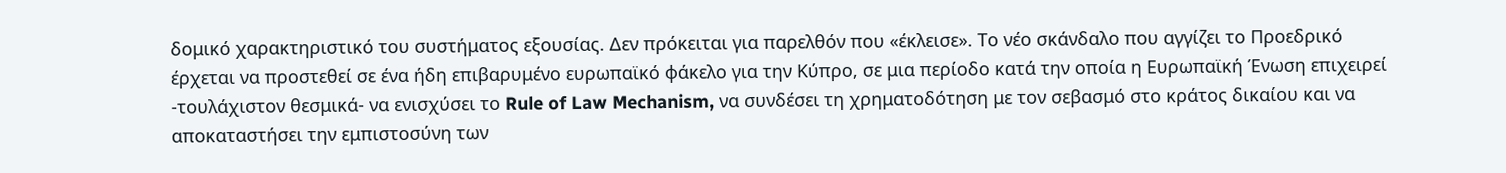δομικό χαρακτηριστικό του συστήματος εξουσίας. Δεν πρόκειται για παρελθόν που «έκλεισε». Το νέο σκάνδαλο που αγγίζει το Προεδρικό έρχεται να προστεθεί σε ένα ήδη επιβαρυμένο ευρωπαϊκό φάκελο για την Κύπρο, σε μια περίοδο κατά την οποία η Ευρωπαϊκή Ένωση επιχειρεί -τουλάχιστον θεσμικά- να ενισχύσει το Rule of Law Mechanism, να συνδέσει τη χρηματοδότηση με τον σεβασμό στο κράτος δικαίου και να αποκαταστήσει την εμπιστοσύνη των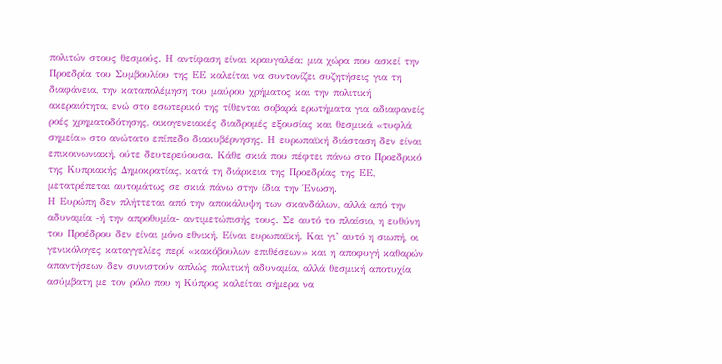πολιτών στους θεσμούς. Η αντίφαση είναι κραυγαλέα: μια χώρα που ασκεί την Προεδρία του Συμβουλίου της ΕΕ καλείται να συντονίζει συζητήσεις για τη διαφάνεια, την καταπολέμηση του μαύρου χρήματος και την πολιτική ακεραιότητα, ενώ στο εσωτερικό της τίθενται σοβαρά ερωτήματα για αδιαφανείς ροές χρηματοδότησης, οικογενειακές διαδρομές εξουσίας και θεσμικά «τυφλά σημεία» στο ανώτατο επίπεδο διακυβέρνησης. Η ευρωπαϊκή διάσταση δεν είναι επικοινωνιακή, ούτε δευτερεύουσα. Κάθε σκιά που πέφτει πάνω στο Προεδρικό της Κυπριακής Δημοκρατίας, κατά τη διάρκεια της Προεδρίας της ΕΕ, μετατρέπεται αυτομάτως σε σκιά πάνω στην ίδια την Ένωση.
Η Ευρώπη δεν πλήττεται από την αποκάλυψη των σκανδάλων, αλλά από την αδυναμία -ή την απροθυμία- αντιμετώπισής τους. Σε αυτό το πλαίσιο, η ευθύνη του Προέδρου δεν είναι μόνο εθνική. Είναι ευρωπαϊκή. Και γι’ αυτό η σιωπή, οι γενικόλογες καταγγελίες περί «κακόβουλων επιθέσεων» και η αποφυγή καθαρών απαντήσεων δεν συνιστούν απλώς πολιτική αδυναμία, αλλά θεσμική αποτυχία ασύμβατη με τον ρόλο που η Κύπρος καλείται σήμερα να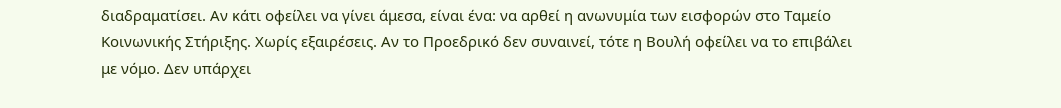διαδραματίσει. Αν κάτι οφείλει να γίνει άμεσα, είναι ένα: να αρθεί η ανωνυμία των εισφορών στο Ταμείο Κοινωνικής Στήριξης. Χωρίς εξαιρέσεις. Αν το Προεδρικό δεν συναινεί, τότε η Βουλή οφείλει να το επιβάλει με νόμο. Δεν υπάρχει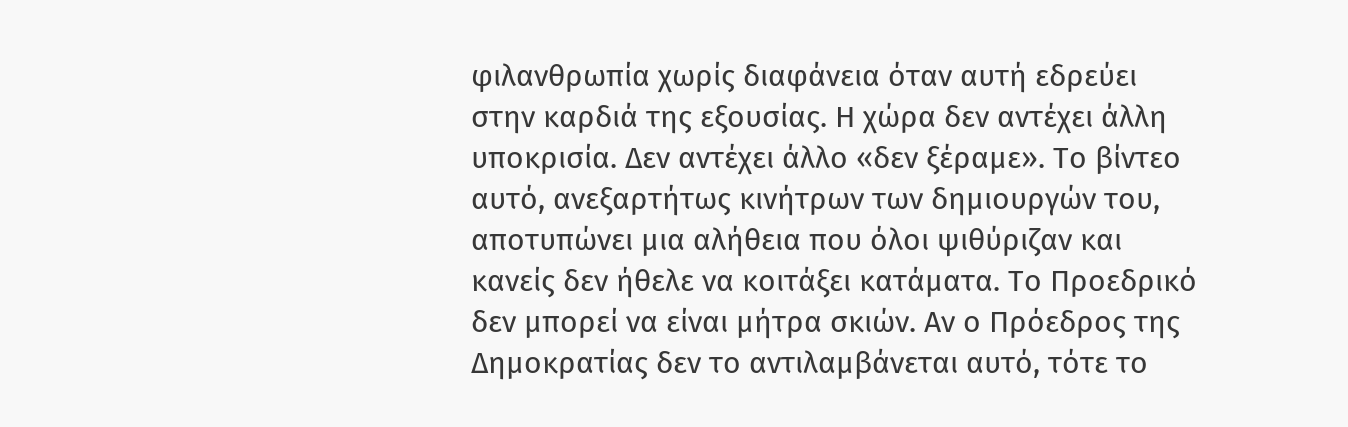φιλανθρωπία χωρίς διαφάνεια όταν αυτή εδρεύει στην καρδιά της εξουσίας. Η χώρα δεν αντέχει άλλη υποκρισία. Δεν αντέχει άλλο «δεν ξέραμε». Το βίντεο αυτό, ανεξαρτήτως κινήτρων των δημιουργών του, αποτυπώνει μια αλήθεια που όλοι ψιθύριζαν και κανείς δεν ήθελε να κοιτάξει κατάματα. Το Προεδρικό δεν μπορεί να είναι μήτρα σκιών. Αν ο Πρόεδρος της Δημοκρατίας δεν το αντιλαμβάνεται αυτό, τότε το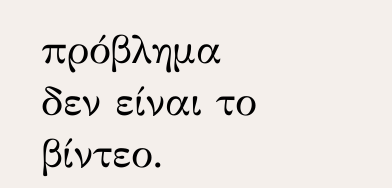πρόβλημα δεν είναι το βίντεο.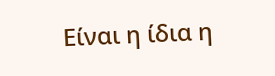Είναι η ίδια η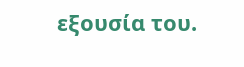εξουσία του.